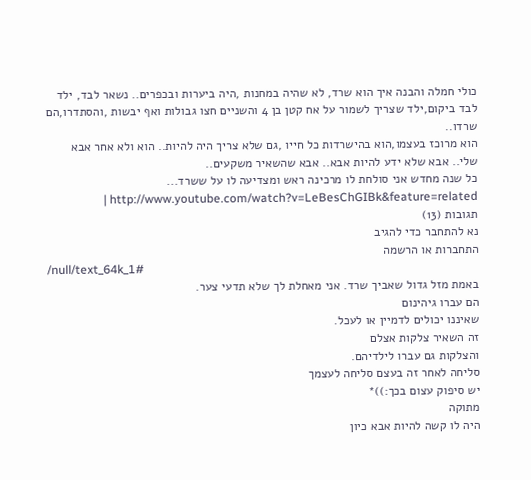כולי חמלה והבנה איך הוא שרד, לא שהיה במחנות ,היה ביערות ובכפרים.. נשאר לבד, ילד לבד ביקום,ילד שצריך לשמור על אח קטן בן 4 והשניים חצו גבולות ואף יבשות ,והסתדרו,הם שרדו..
הוא מרוכז בעצמו,הוא בהישרדות כל חייו ,גם שלא צריך היה להיות.. הוא ולא אחר אבא שלי.. אבא שלא ידע להיות אבא.. אבא שהשאיר משקעים..
כל שנה מחדש אני סולחת לו מרכינה ראש ומצדיעה לו על ששרד... http://www.youtube.com/watch?v=LeBesChGIBk&feature=related |
תגובות (13)
נא להתחבר כדי להגיב
התחברות או הרשמה
/null/text_64k_1#
באמת מזל גדול שאביך שרד. אני מאחלת לך שלא תדעי צער.
הם עברו גיהינום
שאיננו יכולים לדמיין או לעכל.
זה השאיר צלקות אצלם
והצלקות גם עברו לילדיהם.
סליחה לאחר זה בעצם סליחה לעצמך
יש סיפוק עצום בכך:))*
מתוקה
היה לו קשה להיות אבא כיון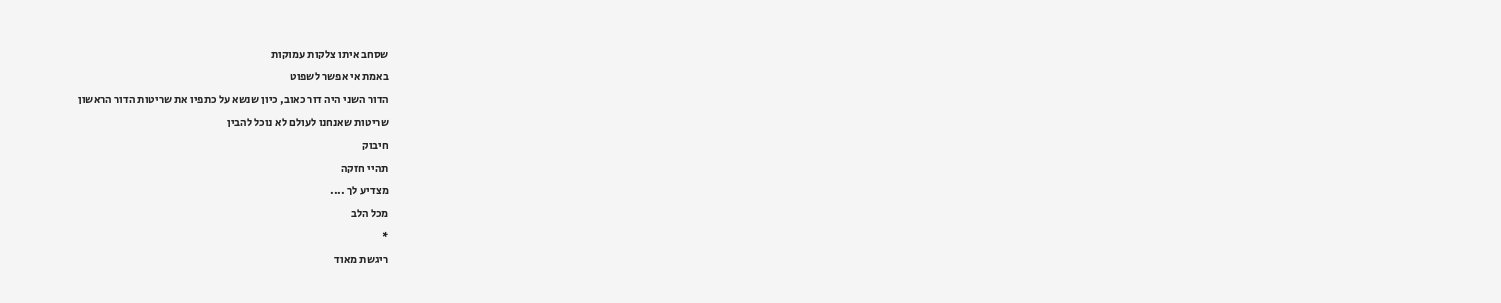שסחב איתו צלקות עמוקות
באמת אי אפשר לשפוט
הדור השני היה דור כאוב, כיון שנשא על כתפיו את שריטות הדור הראשון
שריטות שאנחנו לעולם לא נוכל להבין
חיבוק
תהיי חזקה
מצדיע לך ....
מכל הלב
*
ריגשת מאוד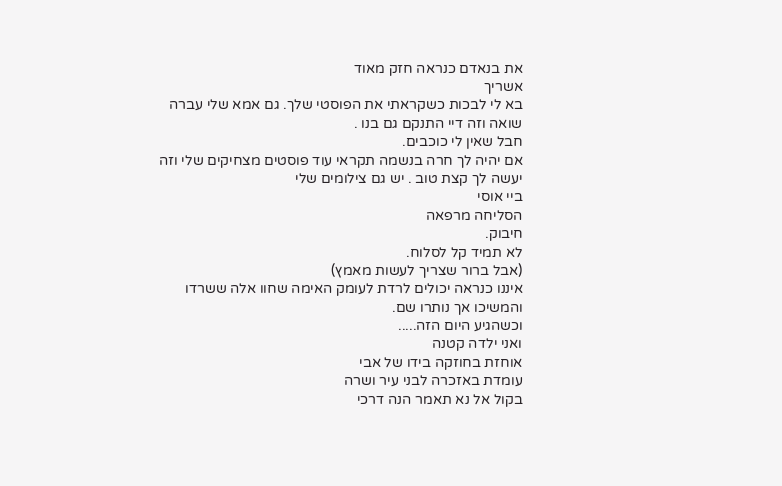את בנאדם כנראה חזק מאוד
אשריך
בא לי לבכות כשקראתי את הפוסטי שלך. גם אמא שלי עברה שואה וזה דיי התנקם גם בנו .
חבל שאין לי כוכבים.
אם יהיה לך חרה בנשמה תקראי עוד פוסטים מצחיקים שלי וזה יעשה לך קצת טוב . יש גם צילומים שלי
ביי אוסי
הסליחה מרפאה
חיבוק.
לא תמיד קל לסלוח.
(אבל ברור שצריך לעשות מאמץ)
איננו כנראה יכולים לרדת לעומק האימה שחוו אלה ששרדו והמשיכו אך נותרו שם.
וכשהגיע היום הזה.....
ואני ילדה קטנה
אוחזת בחוזקה בידו של אבי
עומדת באזכרה לבני עיר ושרה
בקול אל נא תאמר הנה דרכי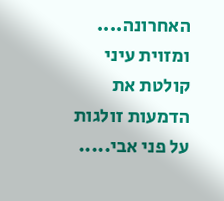האחרונה....
ומזוית עיני קולטת את הדמעות זולגות על פני אבי.....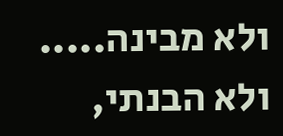ולא מבינה.....
ולא הבנתי,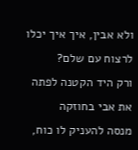ולא אבין, איך איך יכלו לרצוח עם שלם?
ורק היד הקטנה לפתה את אבי בחוזקה
מנסה להעניק לו כוח,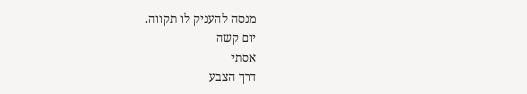מנסה להעניק לו תקווה.
יום קשה
אסתי
דרך הצבע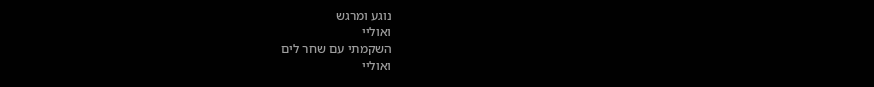נוגע ומרגש
ואוליי
השקמתי עם שחר לים
ואוליי